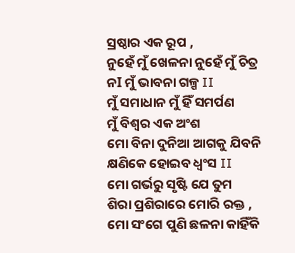ସ୍ରଷ୍ଠାର ଏକ ରୂପ ,
ନୁହେଁ ମୁଁ ଖେଳନା ନୁହେଁ ମୁଁ ଚିତ୍ର
ନI ମୁଁ ଭାବନା ଗଳ୍ପ II
ମୁଁ ସମାଧାନ ମୁଁ ହିଁ ସମର୍ପଣ
ମୁଁ ବିଶ୍ୱର ଏକ ଅଂଶ
ମୋ ବିନା ଦୁନିଆ ଆଗକୁ ଯିବନି
କ୍ଷଣିକେ ହୋଇବ ଧ୍ବଂସ II
ମୋ ଗର୍ଭରୁ ସୃଷ୍ଟି ଯେ ତୁମ
ଶିରା ପ୍ରଶିରାରେ ମୋରି ରକ୍ତ ,
ମୋ ସଂଗେ ପୁଣି ଛଳନା କାହିଁକି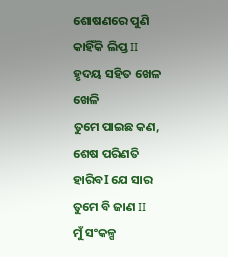ଶୋଷଣରେ ପୁଣି କାହିଁକି ଲିପ୍ତ II
ହୃଦୟ ସହିତ ଖେଳ ଖେଳି
ତୁମେ ପାଇଛ କଣ,
ଶେଷ ପରିଣତି ହାରିବI ଯେ ସାର
ତୁମେ ବି ଜାଣ II
ମୁଁ ସଂକଳ୍ପ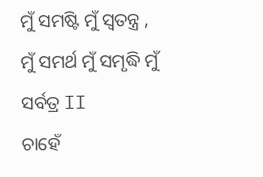ମୁଁ ସମଷ୍ଟି ମୁଁ ସ୍ୱତନ୍ତ୍ର ,
ମୁଁ ସମର୍ଥ ମୁଁ ସମୃଦ୍ଧି ମୁଁ ସର୍ବତ୍ର II
ଚାହେଁ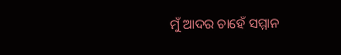ମୁଁ ଆଦର ଚାହେଁ ସମ୍ମାନ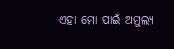ଏହା ମୋ ପାଇଁ ଅମୁଲ୍ୟ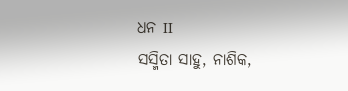ଧନ II
ସସ୍ମିତା ସାହୁ, ନାଶିକ,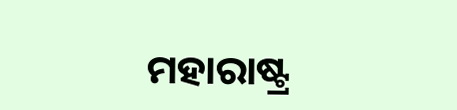ମହାରାଷ୍ଟ୍ର